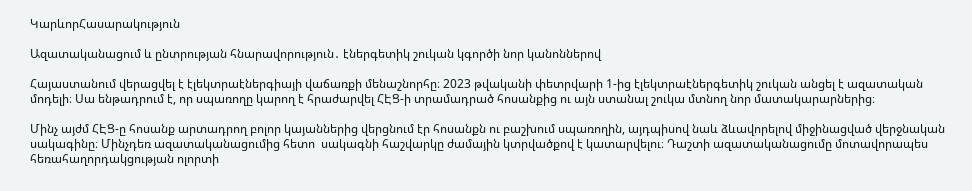ԿարևորՀասարակություն

Ազատականացում և ընտրության հնարավորություն․ էներգետիկ շուկան կգործի նոր կանոններով

Հայաստանում վերացվել է էլեկտրաէներգիայի վաճառքի մենաշնորհը։ 2023 թվականի փետրվարի 1-ից էլեկտրաէներգետիկ շուկան անցել է ազատական մոդելի։ Սա ենթադրում է, որ սպառողը կարող է հրաժարվել ՀԷՑ-ի տրամադրած հոսանքից ու այն ստանալ շուկա մտնող նոր մատակարարներից։

Մինչ այժմ ՀԷՑ-ը հոսանք արտադրող բոլոր կայաններից վերցնում էր հոսանքն ու բաշխում սպառողին, այդպիսով նաև ձևավորելով միջինացված վերջնական սակագինը։ Մինչդեռ ազատականացումից հետո  սակագնի հաշվարկը ժամային կտրվածքով է կատարվելու։ Դաշտի ազատականացումը մոտավորապես  հեռահաղորդակցության ոլորտի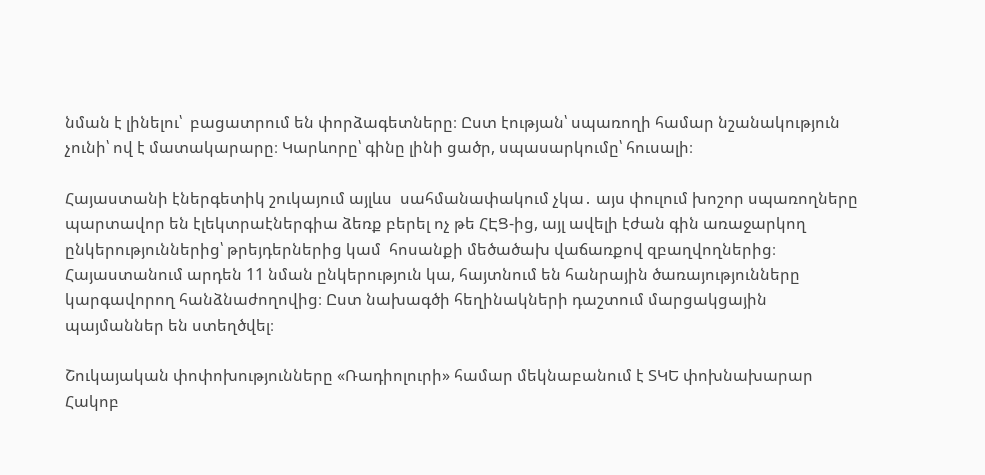նման է լինելու՝  բացատրում են փորձագետները։ Ըստ էության՝ սպառողի համար նշանակություն չունի՝ ով է մատակարարը։ Կարևորը՝ գինը լինի ցածր, սպասարկումը՝ հուսալի։

Հայաստանի էներգետիկ շուկայում այլևս  սահմանափակում չկա․ այս փուլում խոշոր սպառողները պարտավոր են էլեկտրաէներգիա ձեռք բերել ոչ թե ՀԷՑ-ից, այլ ավելի էժան գին առաջարկող ընկերություններից՝ թրեյդերներից կամ  հոսանքի մեծածախ վաճառքով զբաղվողներից։ Հայաստանում արդեն 11 նման ընկերություն կա, հայտնում են հանրային ծառայությունները կարգավորող հանձնաժողովից։ Ըստ նախագծի հեղինակների դաշտում մարցակցային պայմաններ են ստեղծվել։

Շուկայական փոփոխությունները «Ռադիոլուրի» համար մեկնաբանում է ՏԿԵ փոխնախարար Հակոբ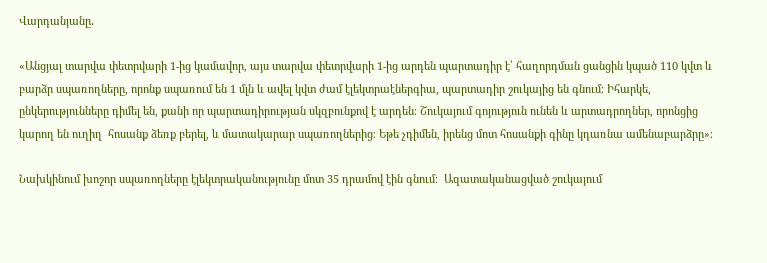Վարդանյանը․

«Անցյալ տարվա փետրվարի 1-ից կամավոր, այս տարվա փետրվարի 1-ից արդեն պարտադիր է՝ հաղորդման ցանցին կպած 110 կվտ և բարձր սպառողները, որոնք սպառում են 1 մլն և ավել կվտ ժամ էլեկտրաէներգիա, պարտադիր շուկայից են գնում։ Իհարկե, ընկերությունները դիմել են, քանի որ պարտադիրության սկզբունքով է արդեն։ Շուկայում գոյություն ունեն և արտադրողներ, որոնցից կարող են ուղիղ  հոսանք ձեռք բերել, և մատակարար սպառողներից։ Եթե չդիմեն, իրենց մոտ հոսանքի գինը կդառնա ամենաբարձրը»։

Նախկինում խոշոր սպառողները էլեկտրականությունը մոտ 35 դրամով էին գնում։  Ազատականացված շուկայում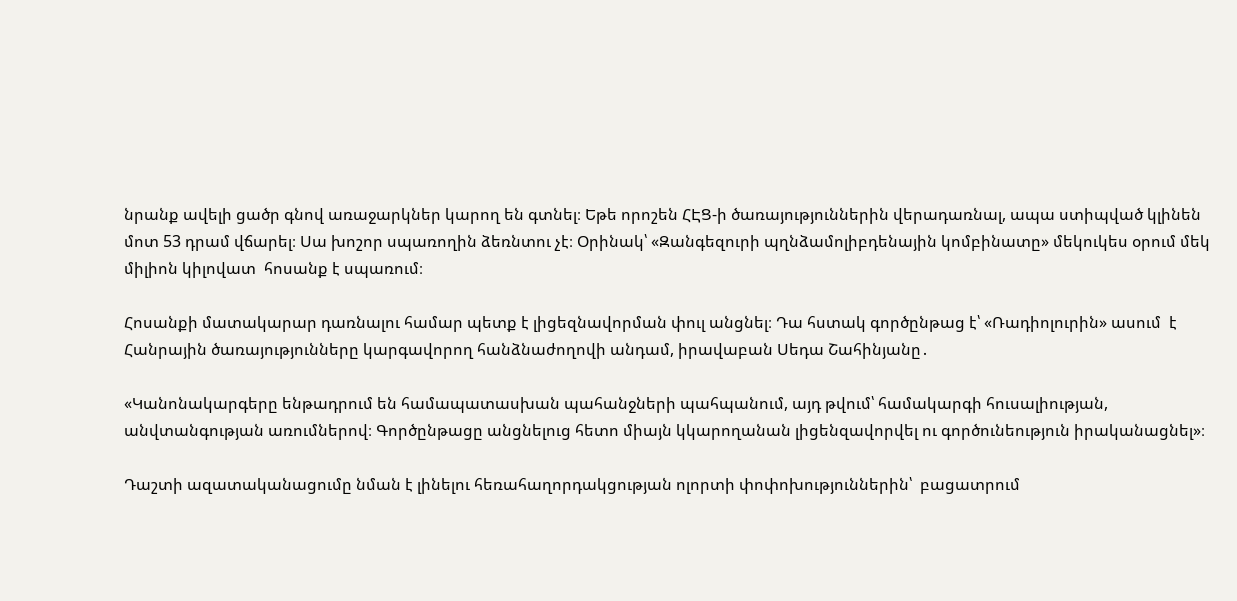նրանք ավելի ցածր գնով առաջարկներ կարող են գտնել։ Եթե որոշեն ՀԷՑ-ի ծառայություններին վերադառնալ, ապա ստիպված կլինեն մոտ 53 դրամ վճարել։ Սա խոշոր սպառողին ձեռնտու չէ։ Օրինակ՝ «Զանգեզուրի պղնձամոլիբդենային կոմբինատը» մեկուկես օրում մեկ միլիոն կիլովատ  հոսանք է սպառում։

Հոսանքի մատակարար դառնալու համար պետք է լիցեզնավորման փուլ անցնել։ Դա հստակ գործընթաց է՝ «Ռադիոլուրին» ասում  է Հանրային ծառայությունները կարգավորող հանձնաժողովի անդամ, իրավաբան Սեդա Շահինյանը․

«Կանոնակարգերը ենթադրում են համապատասխան պահանջների պահպանում, այդ թվում՝ համակարգի հուսալիության, անվտանգության առումներով։ Գործընթացը անցնելուց հետո միայն կկարողանան լիցենզավորվել ու գործունեություն իրականացնել»։

Դաշտի ազատականացումը նման է լինելու հեռահաղորդակցության ոլորտի փոփոխություններին՝  բացատրում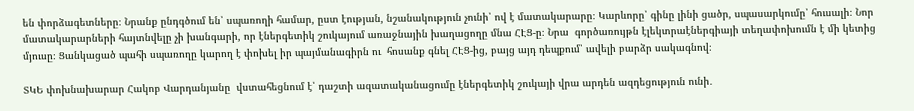են փորձագետները։ Նրանք ընդգծում են՝ սպառողի համար, ըստ էության, նշանակություն չունի՝ ով է մատակարարը։ Կարևորը՝ գինը լինի ցածր, սպասարկումը՝ հուսալի։ Նոր մատակարարների հայտնվելը չի խանգարի, որ էներգետիկ շուկայում առաջնային խաղացողը մնա ՀԷՑ-ը։ Նրա  գործառույթն էլեկտրաէներգիայի տեղափոխումն է մի կետից մյուսը։ Ցանկացած պահի սպառողը կարող է փոխել իր պայմանագիրն ու  հոսանք գնել ՀԷՑ-ից, բայց այդ դեպքում՝ ավելի բարձր սակագնով։

ՏԿԵ փոխնախարար Հակոբ Վարդանյանը  վստահեցնում է՝ դաշտի ազատականացումը էներգետիկ շուկայի վրա արդեն ազդեցություն ունի․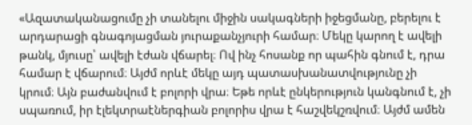«Ազատականացումը չի տանելու միջին սակագների իջեցմանը, բերելու է արդարացի գնագոյացման յուրաքանչյուրի համար։ Մեկը կարող է ավելի թանկ, մյուսը՝ ավելի էժան վճարել։ Ով ինչ հոսանք որ պահին գնում է, դրա համար է վճարում։ Այժմ որևէ մեկը այդ պատասխանատվությունը չի կրում։ Այն բաժանվում է բոլորի վրա։ Եթե որևէ ընկերություն կանգնում է, չի սպառում, իր էլեկտրաէներգիան բոլորիս վրա է հաշվեկշռվում։ Այժմ ամեն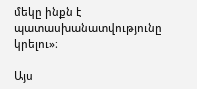մեկը ինքն է պատասխանատվությունը կրելու»։

Այս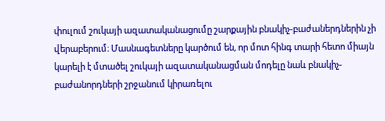փուլում շուկայի ազատականացումը շարքային բնակիչ-բաժաներդներին չի վերաբերում։ Մասնագետները կարծում են, որ մոտ հինգ տարի հետո միայն կարելի է մտածել շուկայի ազատականացման մոդելը նաև բնակիչ-բաժանորդների շրջանում կիրառելու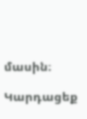մասին։

Կարդացեք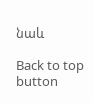նաև

Back to top button